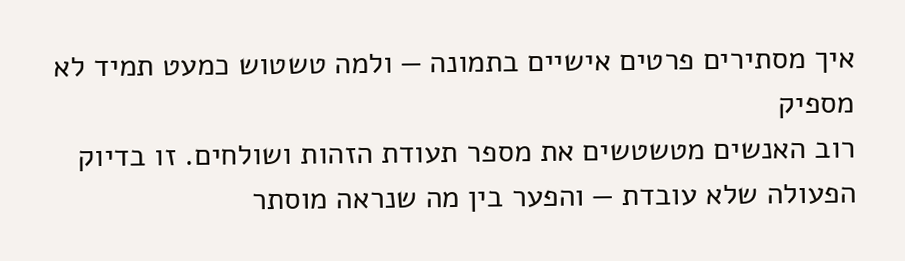איך מסתירים פרטים אישיים בתמונה — ולמה טשטוש כמעט תמיד לא מספיק
רוב האנשים מטשטשים את מספר תעודת הזהות ושולחים. זו בדיוק הפעולה שלא עובדת — והפער בין מה שנראה מוסתר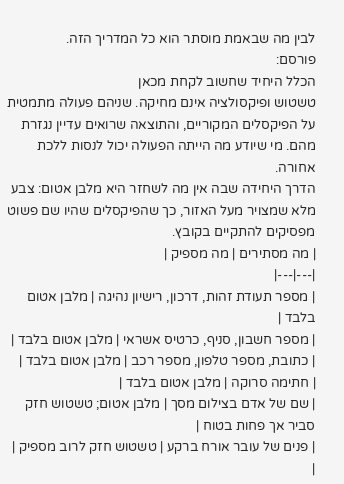לבין מה שבאמת מוסתר הוא כל המדריך הזה.
פורסם:
הכלל היחיד שחשוב לקחת מכאן
טשטוש ופיקסולציה אינם מחיקה. שניהם פעולה מתמטית על הפיקסלים המקוריים, והתוצאה שרואים עדיין נגזרת מהם. מי שיודע מה הייתה הפעולה יכול לנסות ללכת אחורה.
הדרך היחידה שבה אין מה לשחזר היא מלבן אטום: צבע מלא שמצויר מעל האזור, כך שהפיקסלים שהיו שם פשוט מפסיקים להתקיים בקובץ.
| מה מסתירים | מה מספיק |
|---|---|
| מספר תעודת זהות, דרכון, רישיון נהיגה | מלבן אטום בלבד |
| מספר חשבון, סניף, כרטיס אשראי | מלבן אטום בלבד |
| כתובת, מספר טלפון, מספר רכב | מלבן אטום בלבד |
| חתימה סרוקה | מלבן אטום בלבד |
| שם של אדם בצילום מסך | מלבן אטום; טשטוש חזק סביר אך פחות בטוח |
| פנים של עובר אורח ברקע | טשטוש חזק לרוב מספיק |
|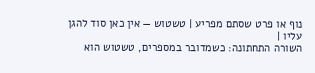נוף או פרט שסתם מפריע | טשטוש — אין כאן סוד להגן עליו |
השורה התחתונה: כשמדובר במספרים, טשטוש הוא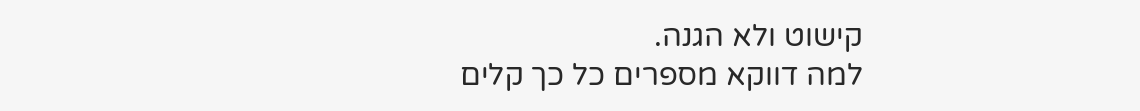קישוט ולא הגנה.
למה דווקא מספרים כל כך קלים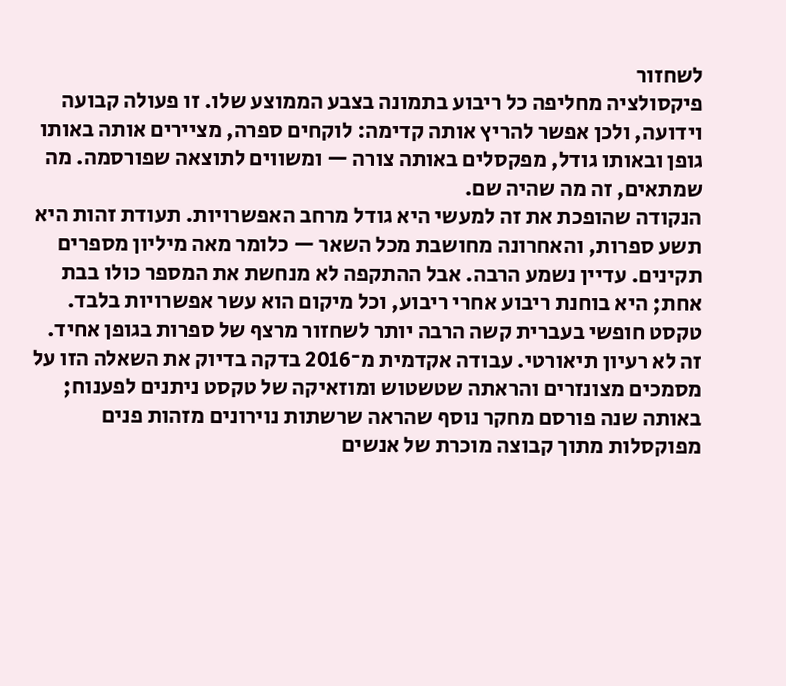לשחזור
פיקסולציה מחליפה כל ריבוע בתמונה בצבע הממוצע שלו. זו פעולה קבועה וידועה, ולכן אפשר להריץ אותה קדימה: לוקחים ספרה, מציירים אותה באותו גופן ובאותו גודל, מפקסלים באותה צורה — ומשווים לתוצאה שפורסמה. מה שמתאים, זה מה שהיה שם.
הנקודה שהופכת את זה למעשי היא גודל מרחב האפשרויות. תעודת זהות היא תשע ספרות, והאחרונה מחושבת מכל השאר — כלומר מאה מיליון מספרים תקינים. עדיין נשמע הרבה. אבל ההתקפה לא מנחשת את המספר כולו בבת אחת; היא בוחנת ריבוע אחרי ריבוע, וכל מיקום הוא עשר אפשרויות בלבד. טקסט חופשי בעברית קשה הרבה יותר לשחזור מרצף של ספרות בגופן אחיד.
זה לא רעיון תיאורטי. עבודה אקדמית מ־2016 בדקה בדיוק את השאלה הזו על מסמכים מצונזרים והראתה שטשטוש ומוזאיקה של טקסט ניתנים לפענוח; באותה שנה פורסם מחקר נוסף שהראה שרשתות נוירונים מזהות פנים מפוקסלות מתוך קבוצה מוכרת של אנשים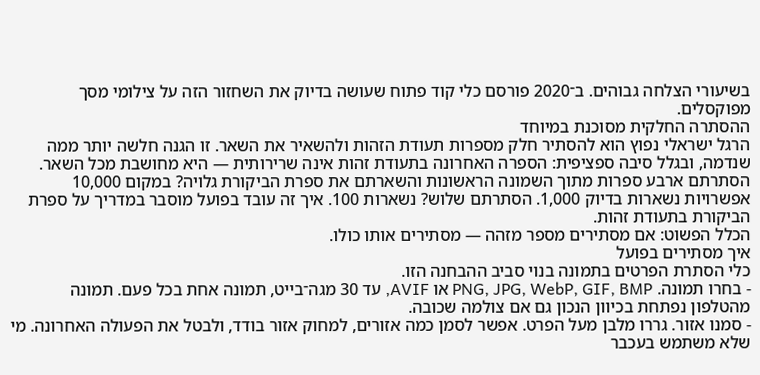בשיעורי הצלחה גבוהים. ב־2020 פורסם כלי קוד פתוח שעושה בדיוק את השחזור הזה על צילומי מסך מפוקסלים.
ההסתרה החלקית מסוכנת במיוחד
הרגל ישראלי נפוץ הוא להסתיר חלק מספרות תעודת הזהות ולהשאיר את השאר. זו הגנה חלשה יותר ממה שנדמה, ובגלל סיבה ספציפית: הספרה האחרונה בתעודת זהות אינה שרירותית — היא מחושבת מכל השאר.
הסתרתם ארבע ספרות מתוך השמונה הראשונות והשארתם את ספרת הביקורת גלויה? במקום 10,000 אפשרויות נשארות בדיוק 1,000. הסתרתם שלוש? נשארות 100. איך זה עובד בפועל מוסבר במדריך על ספרת הביקורת בתעודת זהות.
הכלל הפשוט: אם מסתירים מספר מזהה — מסתירים אותו כולו.
איך מסתירים בפועל
כלי הסתרת הפרטים בתמונה בנוי סביב ההבחנה הזו.
- בחרו תמונה. PNG, JPG, WebP, GIF, BMP או AVIF, עד 30 מגה־בייט, תמונה אחת בכל פעם. תמונה מהטלפון נפתחת בכיוון הנכון גם אם צולמה שכובה.
- סמנו אזור. גררו מלבן מעל הפרט. אפשר לסמן כמה אזורים, למחוק אזור בודד, ולבטל את הפעולה האחרונה. מי שלא משתמש בעכבר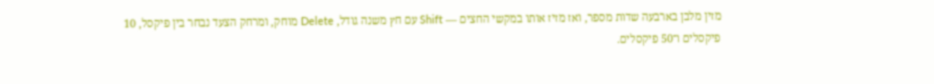מזין מלבן בארבעה שדות מספר, ואז מזיז אותו במקשי החצים — Shift עם חץ משנה גודל, Delete מוחק, ומרחק הצעד נבחר בין פיקסל, 10 פיקסלים ו־50 פיקסלים.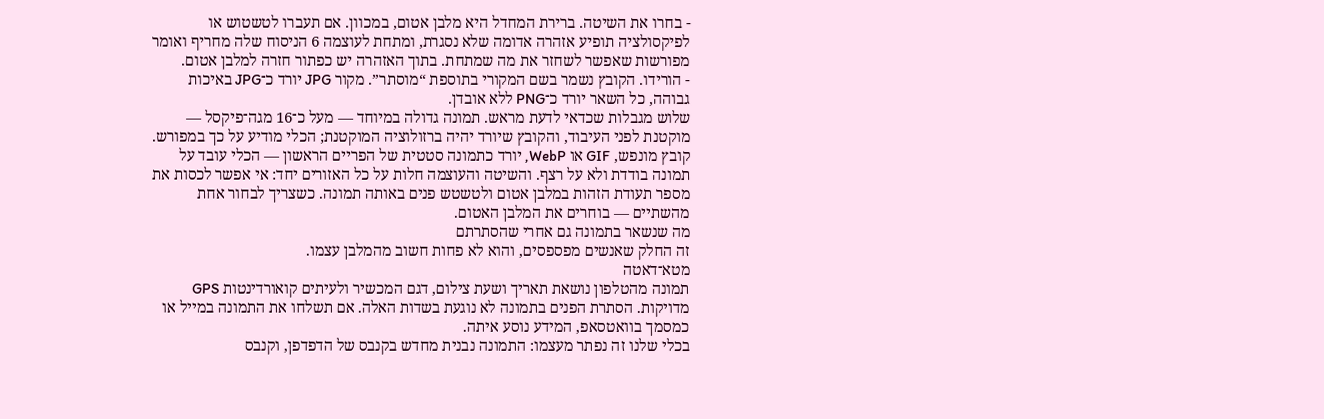- בחרו את השיטה. ברירת המחדל היא מלבן אטום, במכוון. אם תעברו לטשטוש או לפיקסולציה תופיע אזהרה אדומה שלא נסגרת, ומתחת לעוצמה 6 הניסוח שלה מחריף ואומר מפורשות שאפשר לשחזר את מה שמתחת. בתוך האזהרה יש כפתור חזרה למלבן אטום.
- הורידו. הקובץ נשמר בשם המקורי בתוספת “מוסתר”. מקור JPG יורד כ־JPG באיכות גבוהה, כל השאר יורד כ־PNG ללא אובדן.
שלוש מגבלות שכדאי לדעת מראש. תמונה גדולה במיוחד — מעל כ־16 מגה־פיקסל — מוקטנת לפני העיבוד, והקובץ שיורד יהיה ברזולוציה המוקטנת; הכלי מודיע על כך במפורש. קובץ מונפש, GIF או WebP, יורד כתמונה סטטית של הפריים הראשון — הכלי עובד על תמונה בודדת ולא על רצף. והשיטה והעוצמה חלות על כל האזורים יחד: אי אפשר לכסות את מספר תעודת הזהות במלבן אטום ולטשטש פנים באותה תמונה. כשצריך לבחור אחת מהשתיים — בוחרים את המלבן האטום.
מה שנשאר בתמונה גם אחרי שהסתרתם
זה החלק שאנשים מפספסים, והוא לא פחות חשוב מהמלבן עצמו.
מטא־דאטה
תמונה מהטלפון נושאת תאריך ושעת צילום, דגם המכשיר ולעיתים קואורדינטות GPS מדויקות. הסתרת הפנים בתמונה לא נוגעת בשדות האלה. אם תשלחו את התמונה במייל או כמסמך בוואטסאפ, המידע נוסע איתה.
בכלי שלנו זה נפתר מעצמו: התמונה נבנית מחדש בקנבס של הדפדפן, וקנבס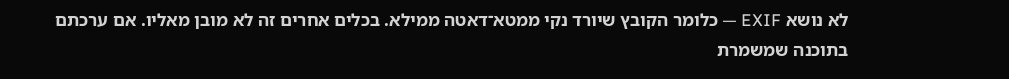לא נושא EXIF — כלומר הקובץ שיורד נקי ממטא־דאטה ממילא. בכלים אחרים זה לא מובן מאליו. אם ערכתם בתוכנה שמשמרת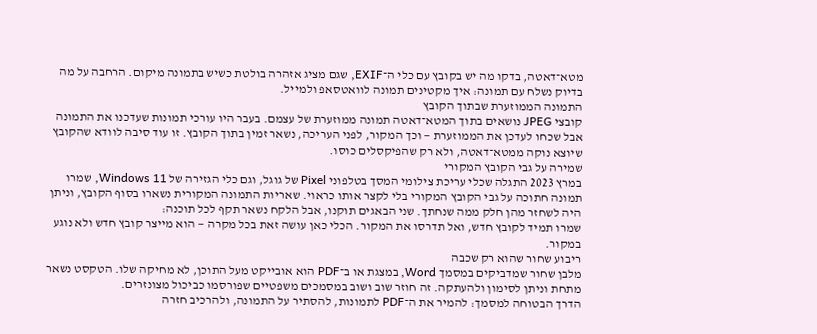מטא־דאטה, בדקו מה יש בקובץ עם כלי ה־EXIF, שגם מציג אזהרה בולטת כשיש בתמונה מיקום. הרחבה על מה בדיוק נשלח עם תמונה: איך מקטינים תמונה לוואטסאפ ולמייל.
התמונה הממוזערת שבתוך הקובץ
קובצי JPEG נושאים בתוך המטא־דאטה תמונה ממוזערת של עצמם. בעבר היו עורכי תמונות שעדכנו את התמונה אבל שכחו לעדכן את הממוזערת — וכך המקור, לפני העריכה, נשאר זמין בתוך הקובץ. זו עוד סיבה לוודא שהקובץ שיוצא נוקה ממטא־דאטה, ולא רק שהפיקסלים כוסו.
שמירה על גבי הקובץ המקורי
במרץ 2023 התגלה שכלי עריכת צילומי המסך בטלפוני Pixel של גוגל, וגם כלי הגזירה של Windows 11, שמרו תמונה חתוכה על גבי הקובץ המקורי בלי לקצר אותו כראוי. שאריות התמונה המקורית נשארו בסוף הקובץ, וניתן היה לשחזר מהן חלק ממה שנחתך. שני הבאגים תוקנו, אבל הלקח נשאר תקף לכל תוכנה:
שמרו תמיד לקובץ חדש, ואל תדרסו את המקור. הכלי כאן עושה זאת בכל מקרה — הוא מייצר קובץ חדש ולא נוגע במקור.
ריבוע שחור שהוא רק שכבה
מלבן שחור שמדביקים במסמך Word, במצגת או ב־PDF הוא אובייקט מעל התוכן, לא מחיקה שלו. הטקסט נשאר מתחת וניתן לסימון ולהעתקה. זה חוזר שוב ושוב במסמכים משפטיים שפורסמו כביכול מצונזרים.
הדרך הבטוחה למסמך: להמיר את ה־PDF לתמונות, להסתיר על התמונה, ולהרכיב חזרה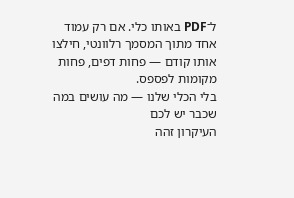ל־PDF באותו כלי. אם רק עמוד אחד מתוך המסמך רלוונטי, חילצו אותו קודם — פחות דפים, פחות מקומות לפספס.
בלי הכלי שלנו — מה עושים במה שכבר יש לכם
העיקרון זהה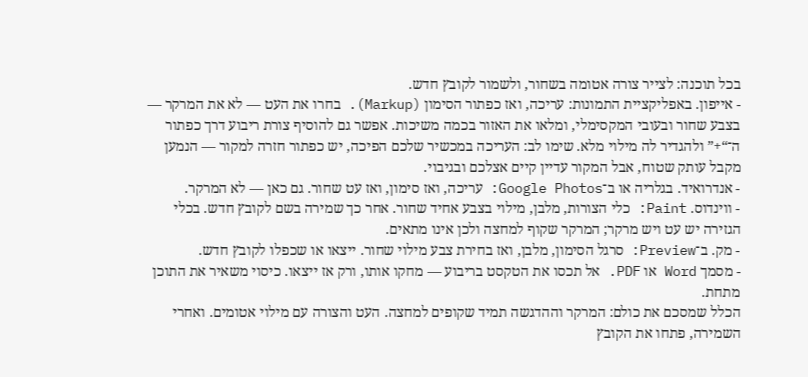בכל תוכנה: לצייר צורה אטומה בשחור, ולשמור לקובץ חדש.
- אייפון. באפליקציית התמונות: עריכה, ואז כפתור הסימון (Markup). בחרו את העט — לא את המרקר — בצבע שחור ובעובי המקסימלי, ומלאו את האזור בכמה משיכות. אפשר גם להוסיף צורת ריבוע דרך כפתור ה־“+” ולהגדיר לה מילוי מלא. שימו לב: העריכה במכשיר שלכם הפיכה, יש כפתור חזרה למקור — הנמען מקבל עותק שטוח, אבל המקור עדיין קיים אצלכם ובגיבוי.
- אנדרואיד. בגלריה או ב־Google Photos: עריכה, ואז סימון, ואז עט שחור. גם כאן — לא המרקר.
- ווינדוס. Paint: כלי הצורות, מלבן, מילוי בצבע אחיד שחור. אחר כך שמירה בשם לקובץ חדש. בכלי הגזירה יש עט ויש מרקר; המרקר שקוף למחצה ולכן אינו מתאים.
- מק. ב־Preview: סרגל הסימון, מלבן, ואז בחירת צבע מילוי שחור. ייצאו או שכפלו לקובץ חדש.
- מסמך Word או PDF. אל תכסו את הטקסט בריבוע — מחקו אותו, ורק אז ייצאו. כיסוי משאיר את התוכן מתחת.
הכלל שמסכם את כולם: המרקר וההדגשה תמיד שקופים למחצה. העט והצורה עם מילוי אטומים. ואחרי השמירה, פתחו את הקובץ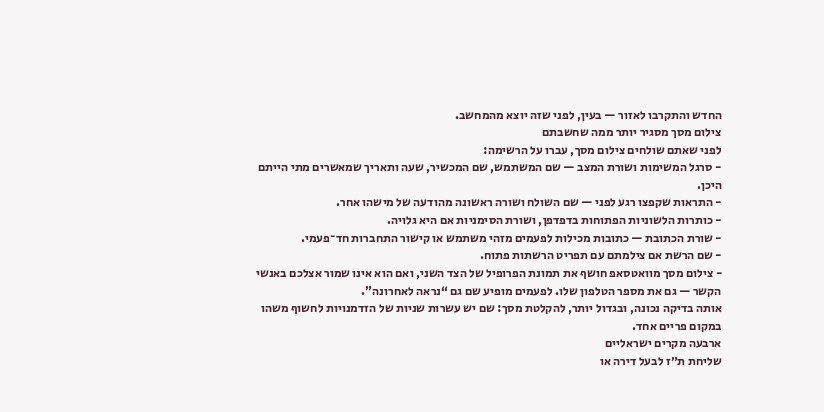החדש והתקרבו לאזור — בעין, לפני שזה יוצא מהמחשב.
צילום מסך מסגיר יותר ממה שחשבתם
לפני שאתם שולחים צילום מסך, עברו על הרשימה:
- סרגל המשימות ושורת המצב — שם המשתמש, שם המכשיר, שעה ותאריך שמאשרים מתי הייתם היכן.
- התראות שקפצו רגע לפני — שם השולח ושורה ראשונה מהודעה של מישהו אחר.
- כותרות הלשוניות הפתוחות בדפדפן, ושורת הסימניות אם היא גלויה.
- שורת הכתובת — כתובות מכילות לפעמים מזהי משתמש או קישור התחברות חד־פעמי.
- שם הרשת אם צילמתם עם תפריט הרשתות פתוח.
- צילום מסך מוואטסאפ חושף את תמונת הפרופיל של הצד השני, ואם הוא אינו שמור אצלכם באנשי הקשר — גם את מספר הטלפון שלו. לפעמים מופיע שם גם “נראה לאחרונה”.
אותה בדיקה נכונה, ובגדול יותר, להקלטת מסך: שם יש עשרות שניות של הזדמנויות לחשוף משהו במקום פריים אחד.
ארבעה מקרים ישראליים
שליחת ת״ז לבעל דירה או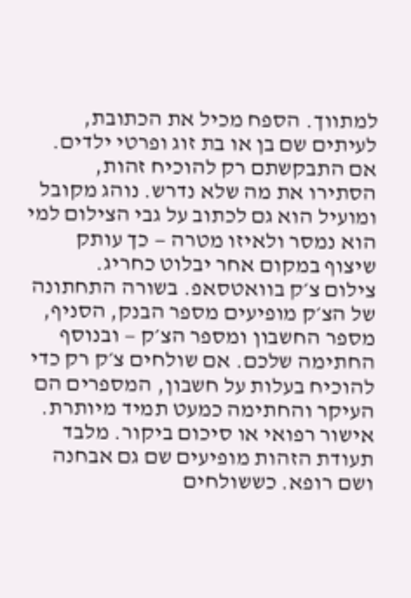למתווך. הספח מכיל את הכתובת, לעיתים שם בן או בת זוג ופרטי ילדים. אם התבקשתם רק להוכיח זהות, הסתירו את מה שלא נדרש. נוהג מקובל ומועיל הוא גם לכתוב על גבי הצילום למי הוא נמסר ולאיזו מטרה — כך עותק שיצוף במקום אחר יבלוט כחריג.
צילום צ׳ק בוואטסאפ. בשורה התחתונה של הצ׳ק מופיעים מספר הבנק, הסניף, מספר החשבון ומספר הצ׳ק — ובנוסף החתימה שלכם. אם שולחים צ׳ק רק כדי להוכיח בעלות על חשבון, המספרים הם העיקר והחתימה כמעט תמיד מיותרת.
אישור רפואי או סיכום ביקור. מלבד תעודת הזהות מופיעים שם גם אבחנה ושם רופא. כששולחים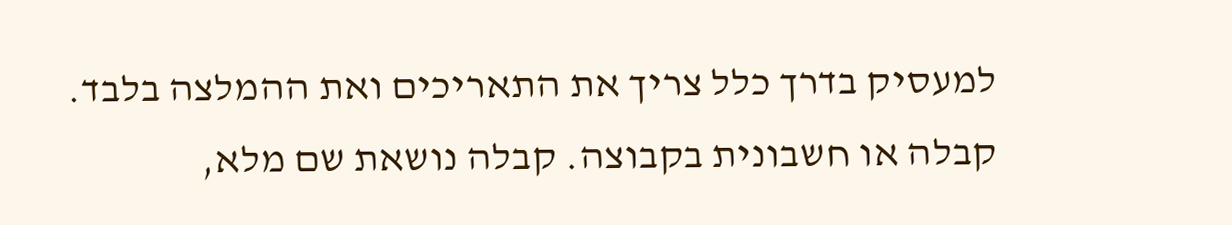למעסיק בדרך כלל צריך את התאריכים ואת ההמלצה בלבד.
קבלה או חשבונית בקבוצה. קבלה נושאת שם מלא,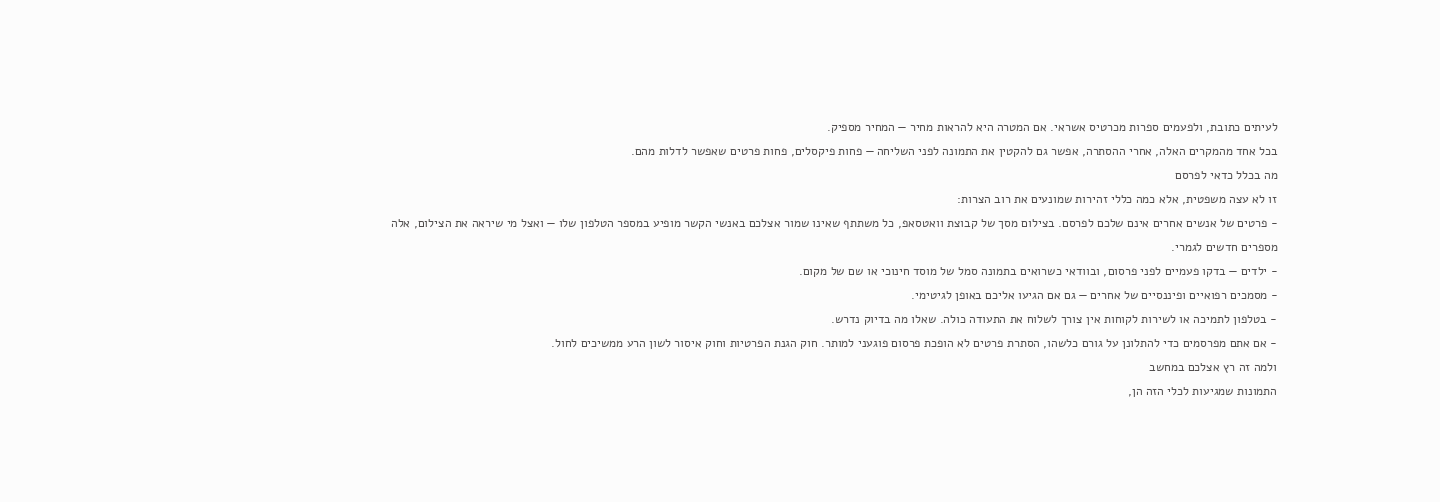לעיתים כתובת, ולפעמים ספרות מכרטיס אשראי. אם המטרה היא להראות מחיר — המחיר מספיק.
בכל אחד מהמקרים האלה, אחרי ההסתרה, אפשר גם להקטין את התמונה לפני השליחה — פחות פיקסלים, פחות פרטים שאפשר לדלות מהם.
מה בכלל כדאי לפרסם
זו לא עצה משפטית, אלא כמה כללי זהירות שמונעים את רוב הצרות:
- פרטים של אנשים אחרים אינם שלכם לפרסם. בצילום מסך של קבוצת וואטסאפ, כל משתתף שאינו שמור אצלכם באנשי הקשר מופיע במספר הטלפון שלו — ואצל מי שיראה את הצילום, אלה מספרים חדשים לגמרי.
- ילדים — בדקו פעמיים לפני פרסום, ובוודאי כשרואים בתמונה סמל של מוסד חינוכי או שם של מקום.
- מסמכים רפואיים ופיננסיים של אחרים — גם אם הגיעו אליכם באופן לגיטימי.
- בטלפון לתמיכה או לשירות לקוחות אין צורך לשלוח את התעודה כולה. שאלו מה בדיוק נדרש.
- אם אתם מפרסמים כדי להתלונן על גורם כלשהו, הסתרת פרטים לא הופכת פרסום פוגעני למותר. חוק הגנת הפרטיות וחוק איסור לשון הרע ממשיכים לחול.
ולמה זה רץ אצלכם במחשב
התמונות שמגיעות לכלי הזה הן,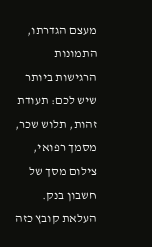מעצם הגדרתו, התמונות הרגישות ביותר שיש לכם: תעודת זהות, תלוש שכר, מסמך רפואי, צילום מסך של חשבון בנק.
העלאת קובץ כזה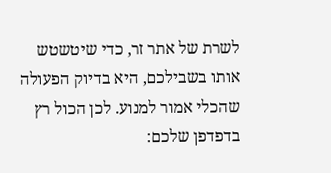לשרת של אתר זר, כדי שיטשטש אותו בשבילכם, היא בדיוק הפעולה שהכלי אמור למנוע. לכן הכול רץ בדפדפן שלכם: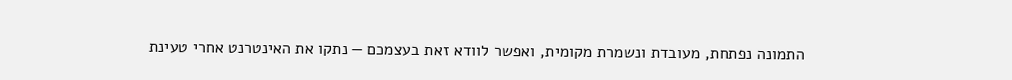התמונה נפתחת, מעובדת ונשמרת מקומית, ואפשר לוודא זאת בעצמכם — נתקו את האינטרנט אחרי טעינת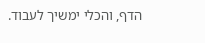הדף, והכלי ימשיך לעבוד.